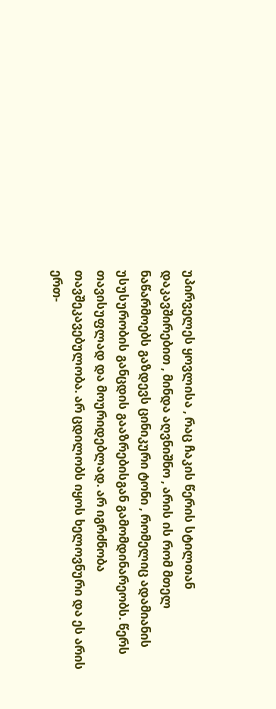უპირველეს ყოვლისა , რაც ჩაკის წერის სტილთან დაკავშირებით , მინდა აღვნიშნო , არის ის რომ მთელ ნაწარმოებს გაზდევს ცინიკური ტონი , რომელიც ადამიანის უსუსურობის განცდის გააზრებისგან გამომდინარეობს. წერს თავისუფლად და მოურიდებლად. არ იგრძნობა თავშეკავებულობა. არ ცდილობს იყოს ხელოვნური და ეს არის ერთ-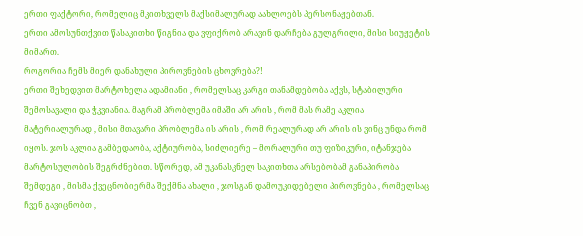ერთი ფაქტორი, რომელიც მკითხველს მაქსიმალურად აახლოებს პერსონაჟებთან.
ერთი ამოსუნთქვით წასაკითხი წიგნია და ვფიქრობ არავინ დარჩება გულგრილი, მისი სიუჟეტის მიმართ.
როგორია ჩემს მიერ დანახული პიროვნების ცხოვრება?!
ერთი შეხედვით მარტოხელა ადამიანი , რომელსაც კარგი თანამდებობა აქვს, სტაბილური შემოსავალი და ჭკვიანია. მაგრამ პრობლემა იმაში არ არის , რომ მას რამე აკლია მატერიალურად , მისი მთავარი პრობლემა ის არის , რომ რეალურად არ არის ის ვინც უნდა რომ იყოს. ჯოს აკლია გამბედაობა, აქტიურობა, სიძლიერე – მორალური თუ ფიზიკური, იტანჯება მარტოსულობის შეგრძნებით. სწორედ, ამ უკანასკნელ საკითხთა არსებობამ განაპირობა შემდეგი , მისმა ქვეცნობიერმა შექმნა ახალი , ჯოსგან დამოუკიდებელი პიროვნება , რომელსაც ჩვენ გავიცნობთ ,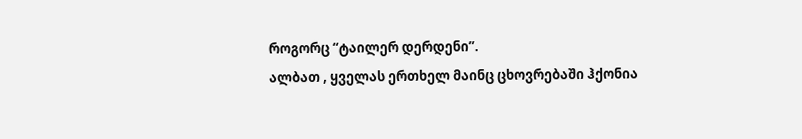როგორც “ტაილერ დერდენი”.
ალბათ , ყველას ერთხელ მაინც ცხოვრებაში ჰქონია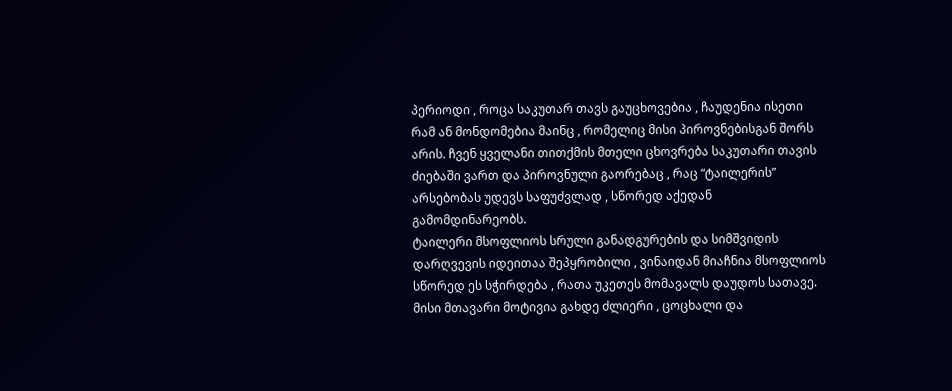პერიოდი , როცა საკუთარ თავს გაუცხოვებია , ჩაუდენია ისეთი რამ ან მონდომებია მაინც , რომელიც მისი პიროვნებისგან შორს არის. ჩვენ ყველანი თითქმის მთელი ცხოვრება საკუთარი თავის ძიებაში ვართ და პიროვნული გაორებაც , რაც “ტაილერის” არსებობას უდევს საფუძვლად , სწორედ აქედან გამომდინარეობს.
ტაილერი მსოფლიოს სრული განადგურების და სიმშვიდის დარღვევის იდეითაა შეპყრობილი , ვინაიდან მიაჩნია მსოფლიოს სწორედ ეს სჭირდება , რათა უკეთეს მომავალს დაუდოს სათავე.
მისი მთავარი მოტივია გახდე ძლიერი , ცოცხალი და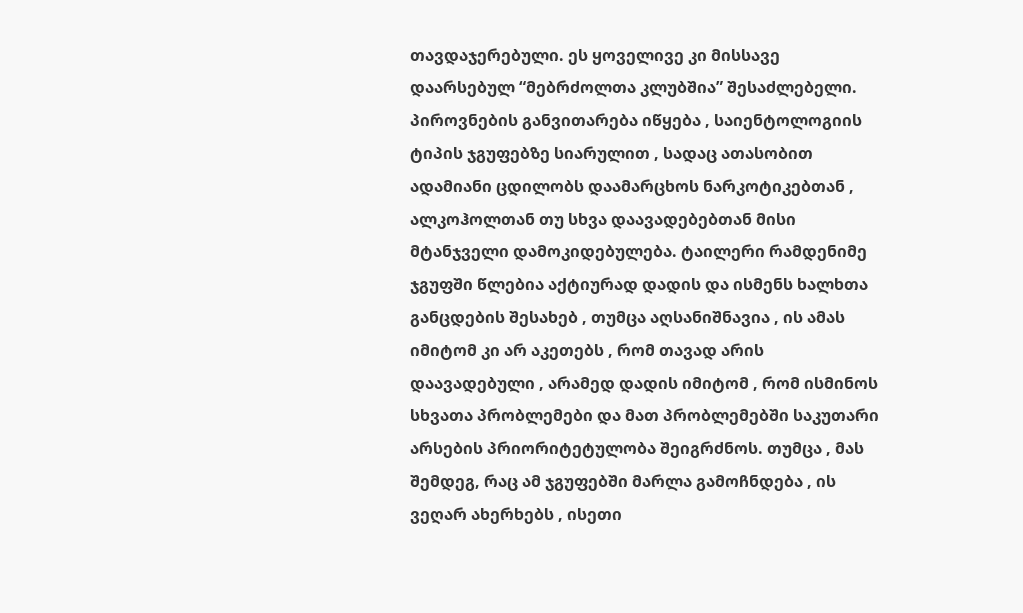თავდაჯერებული. ეს ყოველივე კი მისსავე დაარსებულ “მებრძოლთა კლუბშია” შესაძლებელი.
პიროვნების განვითარება იწყება , საიენტოლოგიის ტიპის ჯგუფებზე სიარულით , სადაც ათასობით ადამიანი ცდილობს დაამარცხოს ნარკოტიკებთან , ალკოჰოლთან თუ სხვა დაავადებებთან მისი მტანჯველი დამოკიდებულება. ტაილერი რამდენიმე ჯგუფში წლებია აქტიურად დადის და ისმენს ხალხთა განცდების შესახებ , თუმცა აღსანიშნავია , ის ამას იმიტომ კი არ აკეთებს , რომ თავად არის დაავადებული , არამედ დადის იმიტომ , რომ ისმინოს სხვათა პრობლემები და მათ პრობლემებში საკუთარი არსების პრიორიტეტულობა შეიგრძნოს. თუმცა , მას შემდეგ, რაც ამ ჯგუფებში მარლა გამოჩნდება , ის ვეღარ ახერხებს , ისეთი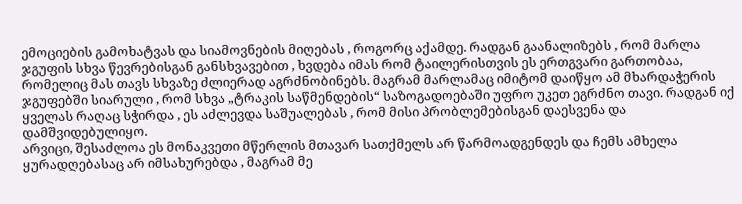ემოციების გამოხატვას და სიამოვნების მიღებას , როგორც აქამდე. რადგან გაანალიზებს , რომ მარლა ჯგუფის სხვა წევრებისგან განსხვავებით , ხვდება იმას რომ ტაილერისთვის ეს ერთგვარი გართობაა, რომელიც მას თავს სხვაზე ძლიერად აგრძნობინებს. მაგრამ მარლამაც იმიტომ დაიწყო ამ მხარდაჭერის ჯგუფებში სიარული , რომ სხვა „ტრაკის საწმენდების“ საზოგადოებაში უფრო უკეთ ეგრძნო თავი. რადგან იქ ყველას რაღაც სჭირდა , ეს აძლევდა საშუალებას , რომ მისი პრობლემებისგან დაესვენა და დამშვიდებულიყო.
არვიცი, შესაძლოა ეს მონაკვეთი მწერლის მთავარ სათქმელს არ წარმოადგენდეს და ჩემს ამხელა ყურადღებასაც არ იმსახურებდა , მაგრამ მე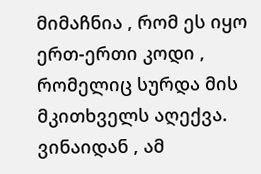მიმაჩნია , რომ ეს იყო ერთ-ერთი კოდი , რომელიც სურდა მის მკითხველს აღექვა. ვინაიდან , ამ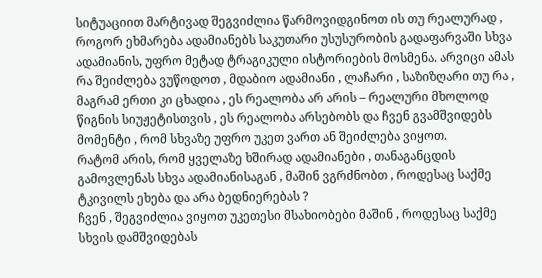სიტუაციით მარტივად შეგვიძლია წარმოვიდგინოთ ის თუ რეალურად , როგორ ეხმარება ადამიანებს საკუთარი უსუსურობის გადაფარვაში სხვა ადამიანის, უფრო მეტად ტრაგიკული ისტორიების მოსმენა. არვიცი ამას რა შეიძლება ვუწოდოთ , მდაბიო ადამიანი , ლაჩარი , საზიზღარი თუ რა , მაგრამ ერთი კი ცხადია , ეს რეალობა არ არის – რეალური მხოლოდ წიგნის სიუჟეტისთვის , ეს რეალობა არსებობს და ჩვენ გვამშვიდებს მომენტი , რომ სხვაზე უფრო უკეთ ვართ ან შეიძლება ვიყოთ.
რატომ არის, რომ ყველაზე ხშირად ადამიანები , თანაგანცდის გამოვლენას სხვა ადამიანისაგან , მაშინ ვგრძნობთ , როდესაც საქმე ტკივილს ეხება და არა ბედნიერებას ?
ჩვენ , შეგვიძლია ვიყოთ უკეთესი მსახიობები მაშინ , როდესაც საქმე სხვის დამშვიდებას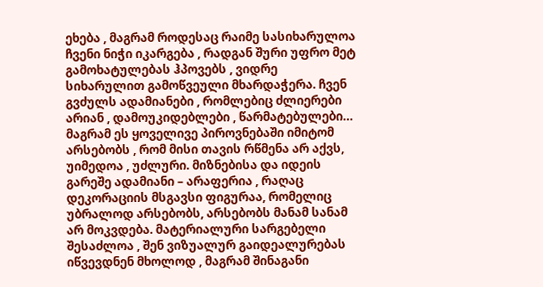ეხება , მაგრამ როდესაც რაიმე სასიხარულოა ჩვენი ნიჭი იკარგება , რადგან შური უფრო მეტ გამოხატულებას ჰპოვებს , ვიდრე სიხარულით გამოწვეული მხარდაჭერა. ჩვენ გვძულს ადამიანები , რომლებიც ძლიერები არიან , დამოუკიდებლები , წარმატებულები…
მაგრამ ეს ყოველივე პიროვნებაში იმიტომ არსებობს , რომ მისი თავის რწმენა არ აქვს, უიმედოა , უძლური. მიზნებისა და იდეის გარეშე ადამიანი – არაფერია , რაღაც დეკორაციის მსგავსი ფიგურაა, რომელიც უბრალოდ არსებობს, არსებობს მანამ სანამ არ მოკვდება. მატერიალური სარგებელი შესაძლოა , შენ ვიზუალურ გაიდეალურებას იწვევდნენ მხოლოდ , მაგრამ შინაგანი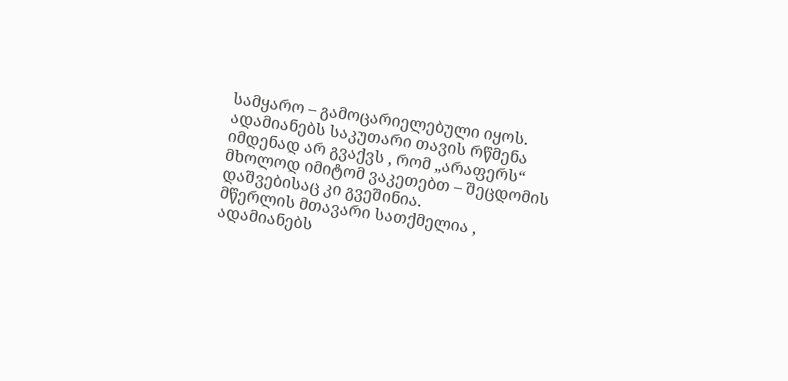სამყარო – გამოცარიელებული იყოს.
ადამიანებს საკუთარი თავის რწმენა იმდენად არ გვაქვს , რომ „არაფერს“ მხოლოდ იმიტომ ვაკეთებთ – შეცდომის დაშვებისაც კი გვეშინია.
მწერლის მთავარი სათქმელია , ადამიანებს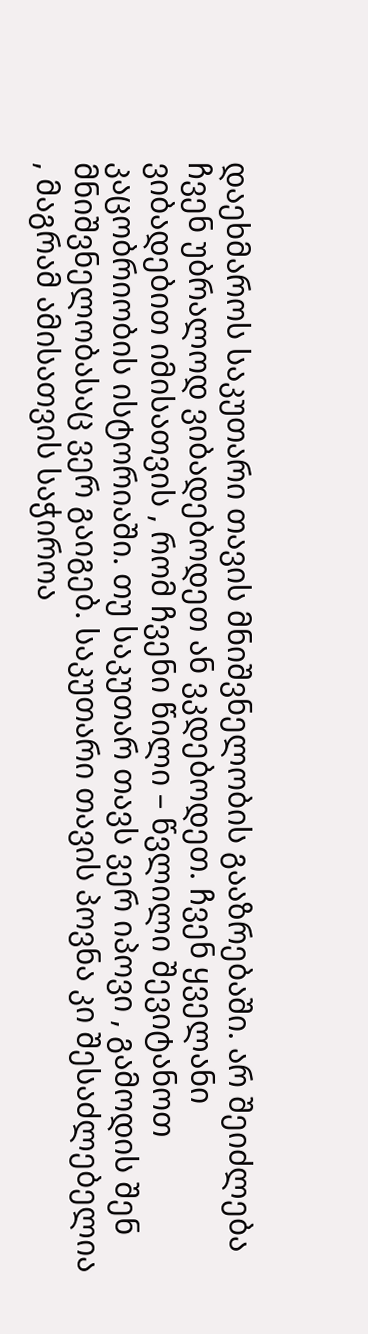დაეხმაროს საკუთარი თავის მნიშვნელობის გააზრებაში. არ შეიძლება ჩვენ უბრალოდ ვიბადებოდეთ ან ვკდებოდეთ. ჩვენ ყველანი ვიბადებით იმისათვის , რომ ჩვენი წილი – წვლილი შევიტანოთ კაცობრიობის ისტორიაში. თუ საკუთარ თავს ვერ იპოვი , გამოდის შენ მნიშვნელობასაც ვერ გაიგებ. საკუთარი თავის პოვნა კი შესაძლებელია , მაგრამ ამისათვის საჭიროა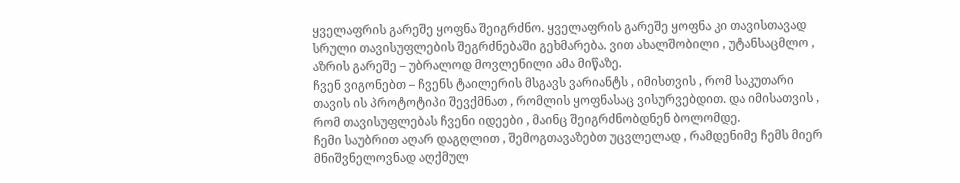ყველაფრის გარეშე ყოფნა შეიგრძნო. ყველაფრის გარეშე ყოფნა კი თავისთავად სრული თავისუფლების შეგრძნებაში გეხმარება. ვით ახალშობილი , უტანსაცმლო , აზრის გარეშე – უბრალოდ მოვლენილი ამა მიწაზე.
ჩვენ ვიგონებთ – ჩვენს ტაილერის მსგავს ვარიანტს , იმისთვის , რომ საკუთარი თავის ის პროტოტიპი შევქმნათ , რომლის ყოფნასაც ვისურვებდით. და იმისათვის , რომ თავისუფლებას ჩვენი იდეები , მაინც შეიგრძნობდნენ ბოლომდე.
ჩემი საუბრით აღარ დაგღლით , შემოგთავაზებთ უცვლელად , რამდენიმე ჩემს მიერ მნიშვნელოვნად აღქმულ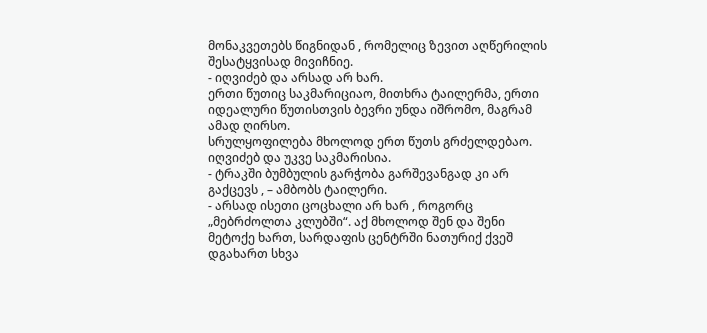მონაკვეთებს წიგნიდან , რომელიც ზევით აღწერილის შესატყვისად მივიჩნიე.
- იღვიძებ და არსად არ ხარ.
ერთი წუთიც საკმარიციაო, მითხრა ტაილერმა, ერთი იდეალური წუთისთვის ბევრი უნდა იშრომო, მაგრამ ამად ღირსო.
სრულყოფილება მხოლოდ ერთ წუთს გრძელდებაო.
იღვიძებ და უკვე საკმარისია.
- ტრაკში ბუმბულის გარჭობა გარშევანგად კი არ გაქცევს , – ამბობს ტაილერი.
- არსად ისეთი ცოცხალი არ ხარ , როგორც „მებრძოლთა კლუბში“. აქ მხოლოდ შენ და შენი მეტოქე ხართ, სარდაფის ცენტრში ნათურიქ ქვეშ დგახართ სხვა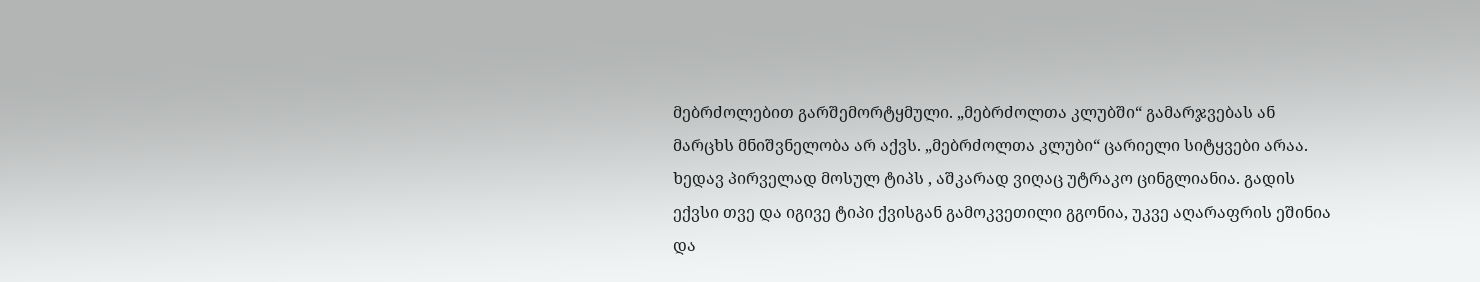მებრძოლებით გარშემორტყმული. „მებრძოლთა კლუბში“ გამარჯვებას ან მარცხს მნიშვნელობა არ აქვს. „მებრძოლთა კლუბი“ ცარიელი სიტყვები არაა. ხედავ პირველად მოსულ ტიპს , აშკარად ვიღაც უტრაკო ცინგლიანია. გადის ექვსი თვე და იგივე ტიპი ქვისგან გამოკვეთილი გგონია, უკვე აღარაფრის ეშინია და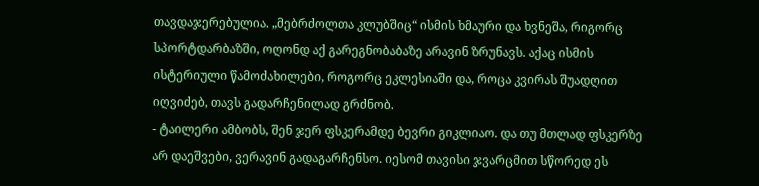თავდაჯერებულია. „მებრძოლთა კლუბშიც“ ისმის ხმაური და ხვნეშა, რიგორც სპორტდარბაზში, ოღონდ აქ გარეგნობაბაზე არავინ ზრუნავს. აქაც ისმის ისტერიული წამოძახილები, როგორც ეკლესიაში და, როცა კვირას შუადღით იღვიძებ, თავს გადარჩენილად გრძნობ.
- ტაილერი ამბობს, შენ ჯერ ფსკერამდე ბევრი გიკლიაო. და თუ მთლად ფსკერზე არ დაეშვები, ვერავინ გადაგარჩენსო. იესომ თავისი ჯვარცმით სწორედ ეს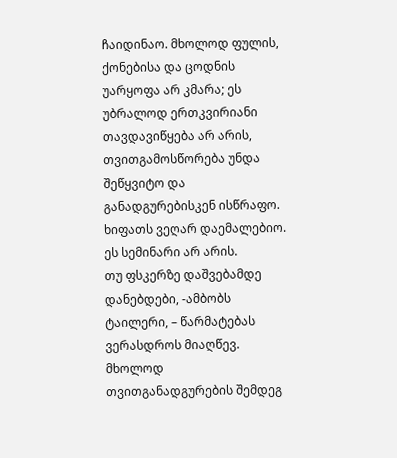ჩაიდინაო. მხოლოდ ფულის, ქონებისა და ცოდნის უარყოფა არ კმარა; ეს უბრალოდ ერთკვირიანი თავდავიწყება არ არის, თვითგამოსწორება უნდა შეწყვიტო და განადგურებისკენ ისწრაფო. ხიფათს ვეღარ დაემალებიო.
ეს სემინარი არ არის.
თუ ფსკერზე დაშვებამდე დანებდები, -ამბობს ტაილერი, – წარმატებას ვერასდროს მიაღწევ.
მხოლოდ თვითგანადგურების შემდეგ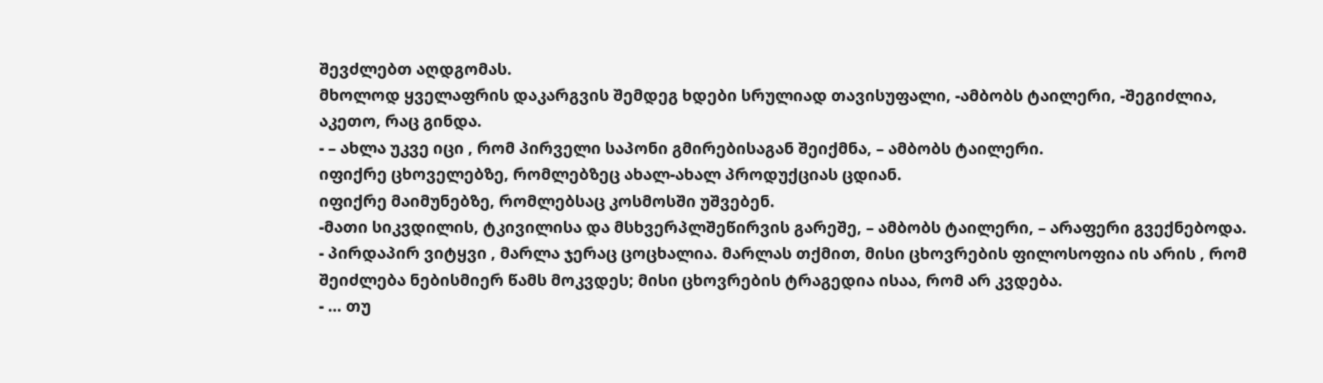შევძლებთ აღდგომას.
მხოლოდ ყველაფრის დაკარგვის შემდეგ ხდები სრულიად თავისუფალი, -ამბობს ტაილერი, -შეგიძლია, აკეთო, რაც გინდა.
- – ახლა უკვე იცი , რომ პირველი საპონი გმირებისაგან შეიქმნა, – ამბობს ტაილერი.
იფიქრე ცხოველებზე, რომლებზეც ახალ-ახალ პროდუქციას ცდიან.
იფიქრე მაიმუნებზე, რომლებსაც კოსმოსში უშვებენ.
-მათი სიკვდილის, ტკივილისა და მსხვერპლშეწირვის გარეშე, – ამბობს ტაილერი, – არაფერი გვექნებოდა.
- პირდაპირ ვიტყვი , მარლა ჯერაც ცოცხალია. მარლას თქმით, მისი ცხოვრების ფილოსოფია ის არის , რომ შეიძლება ნებისმიერ წამს მოკვდეს; მისი ცხოვრების ტრაგედია ისაა, რომ არ კვდება.
- … თუ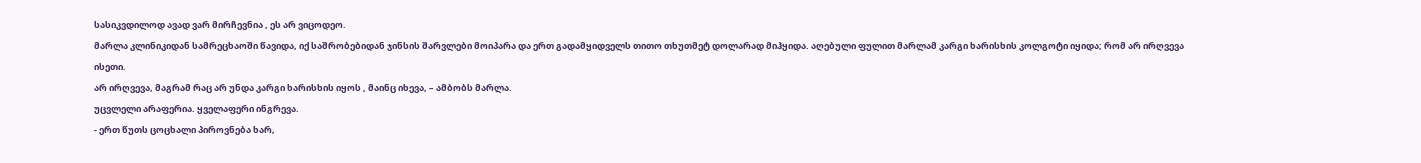სასიკვდილოდ ავად ვარ მირჩევნია , ეს არ ვიცოდეო.
მარლა კლინიკიდან სამრეცხაოში წავიდა, იქ საშრობებიდან ჯინსის შარვლები მოიპარა და ერთ გადამყიდველს თითო თხუთმეტ დოლარად მიჰყიდა. აღებული ფულით მარლამ კარგი ხარისხის კოლგოტი იყიდა; რომ არ ირღვევა ისეთი.
არ ირღვევა, მაგრამ რაც არ უნდა კარგი ხარისხის იყოს , მაინც იხევა, – ამბობს მარლა.
უცვლელი არაფერია. ყველაფერი ინგრევა.
- ერთ წუთს ცოცხალი პიროვნება ხარ,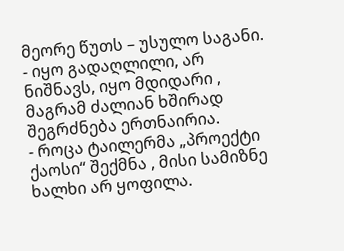მეორე წუთს – უსულო საგანი.
- იყო გადაღლილი, არ ნიშნავს, იყო მდიდარი , მაგრამ ძალიან ხშირად შეგრძნება ერთნაირია.
- როცა ტაილერმა „პროექტი ქაოსი“ შექმნა , მისი სამიზნე ხალხი არ ყოფილა.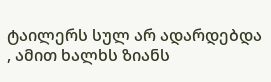ტაილერს სულ არ ადარდებდა , ამით ხალხს ზიანს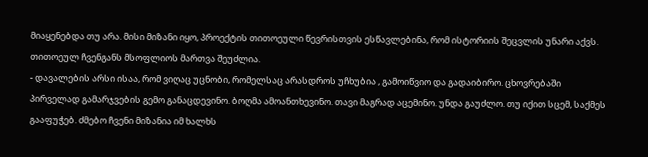მიაყენებდა თუ არა. მისი მიზანი იყო, პროექტის თითოეული წევრისთვის ესწავლებინა, რომ ისტორიის შეცვლის უნარი აქვს. თითოეულ ჩვენგანს მსოფლიოს მართვა შეუძლია.
- დავალების არსი ისაა, რომ ვიღაც უცნობი, რომელსაც არასდროს უჩხუბია , გამოიწვიო და გადაიბირო. ცხოვრებაში პირველად გამარჯვების გემო განაცდევინო. ბოღმა ამოანთხევინო. თავი მაგრად აცემინო. უნდა გაუძლო. თუ იქით სცემ, საქმეს გააფუჭებ. ძმებო ჩვენი მიზანია იმ ხალხს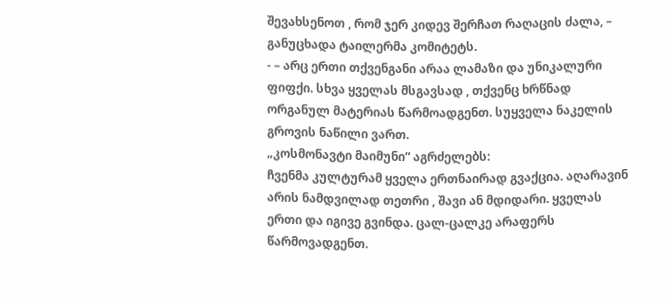შევახსენოთ , რომ ჯერ კიდევ შერჩათ რაღაცის ძალა, – განუცხადა ტაილერმა კომიტეტს.
- – არც ერთი თქვენგანი არაა ლამაზი და უნიკალური ფიფქი. სხვა ყველას მსგავსად , თქვენც ხრწნად ორგანულ მატერიას წარმოადგენთ. სუყველა ნაკელის გროვის ნაწილი ვართ.
„კოსმონავტი მაიმუნი“ აგრძელებს:
ჩვენმა კულტურამ ყველა ერთნაირად გვაქცია. აღარავინ არის ნამდვილად თეთრი , შავი ან მდიდარი. ყველას ერთი და იგივე გვინდა. ცალ-ცალკე არაფერს წარმოვადგენთ.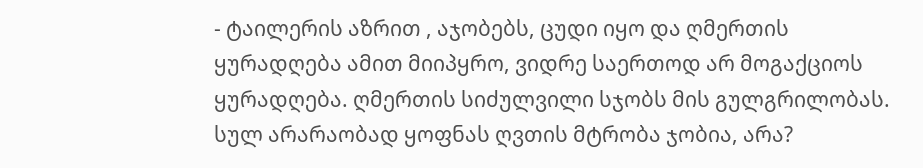- ტაილერის აზრით , აჯობებს, ცუდი იყო და ღმერთის ყურადღება ამით მიიპყრო, ვიდრე საერთოდ არ მოგაქციოს ყურადღება. ღმერთის სიძულვილი სჯობს მის გულგრილობას.
სულ არარაობად ყოფნას ღვთის მტრობა ჯობია, არა?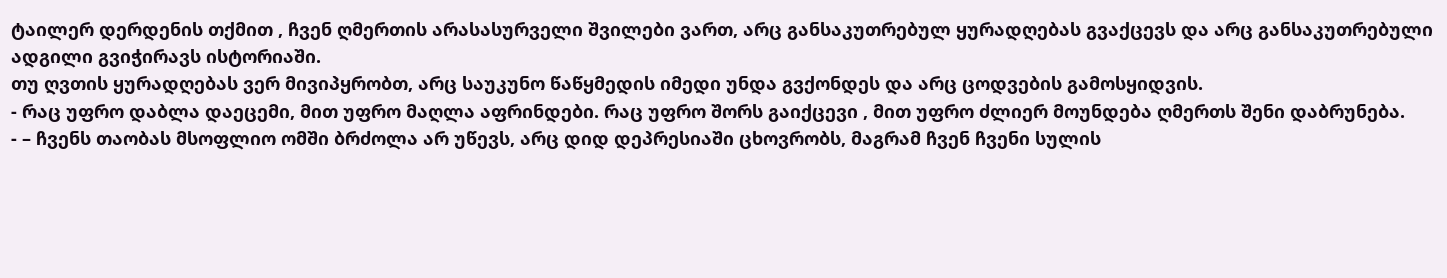ტაილერ დერდენის თქმით , ჩვენ ღმერთის არასასურველი შვილები ვართ, არც განსაკუთრებულ ყურადღებას გვაქცევს და არც განსაკუთრებული ადგილი გვიჭირავს ისტორიაში.
თუ ღვთის ყურადღებას ვერ მივიპყრობთ, არც საუკუნო წაწყმედის იმედი უნდა გვქონდეს და არც ცოდვების გამოსყიდვის.
- რაც უფრო დაბლა დაეცემი, მით უფრო მაღლა აფრინდები. რაც უფრო შორს გაიქცევი , მით უფრო ძლიერ მოუნდება ღმერთს შენი დაბრუნება.
- – ჩვენს თაობას მსოფლიო ომში ბრძოლა არ უწევს, არც დიდ დეპრესიაში ცხოვრობს, მაგრამ ჩვენ ჩვენი სულის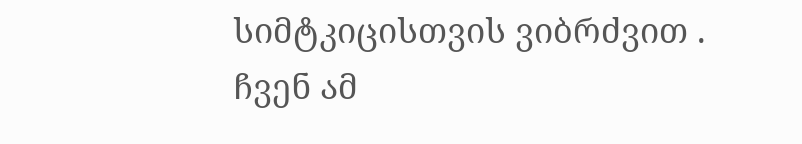სიმტკიცისთვის ვიბრძვით . ჩვენ ამ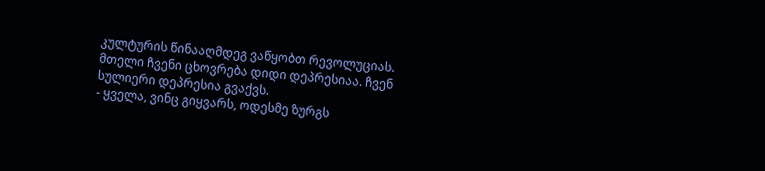კულტურის წინააღმდეგ ვაწყობთ რევოლუციას. მთელი ჩვენი ცხოვრება დიდი დეპრესიაა. ჩვენ სულიერი დეპრესია გვაქვს.
- ყველა, ვინც გიყვარს, ოდესმე ზურგს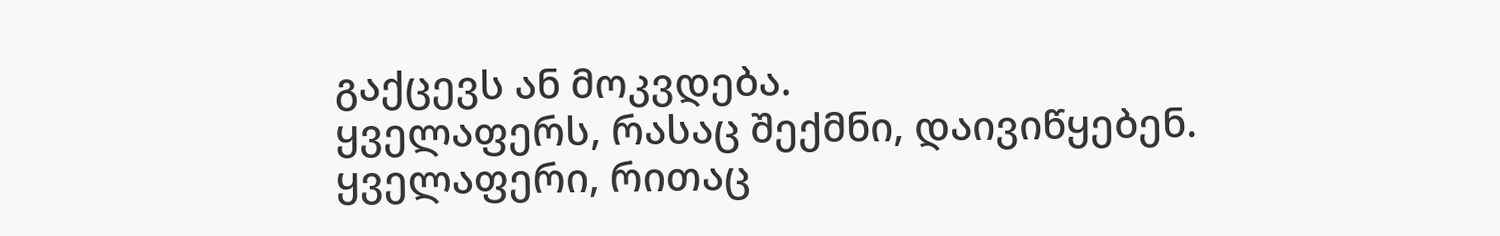გაქცევს ან მოკვდება.
ყველაფერს, რასაც შექმნი, დაივიწყებენ.
ყველაფერი, რითაც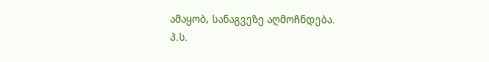ამაყობ, სანაგვეზე აღმოჩნდება.
პ.ს.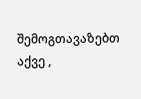შემოგთავაზებთ აქვე ,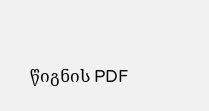წიგნის PDF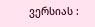ვერსიას :